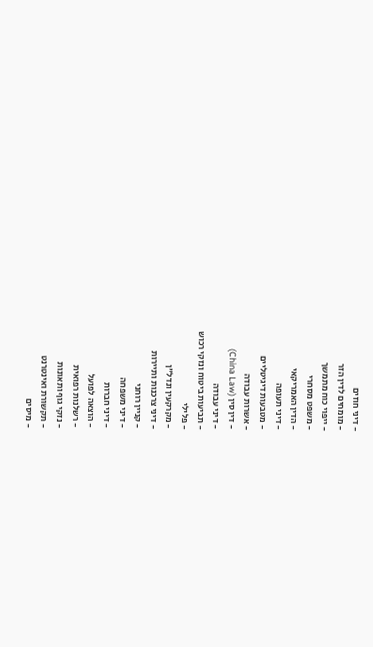- דיני חוזים
- מומחים לדין הזר
- ייפוי כוח מתמשך
- משפט מסחרי
- הדין האמריקאי
- דיני תעופה
- מטבעות דיגיטליים
- אשרות עבודה
- דין סין (China Law)
- דיני עבודה
- תביעות ביטוח ונזקי רכוש
- פלילי
- מקרקעין ונדל"ן
- דיני צרכנות ותיירות
- קניין רוחני
- דיני משפחה
- דיני חברות
- הוצאה לפועל
- רשלנות רפואית
- נזקי גוף ותאונות
- תקשורת ואינטרנט
- מיסים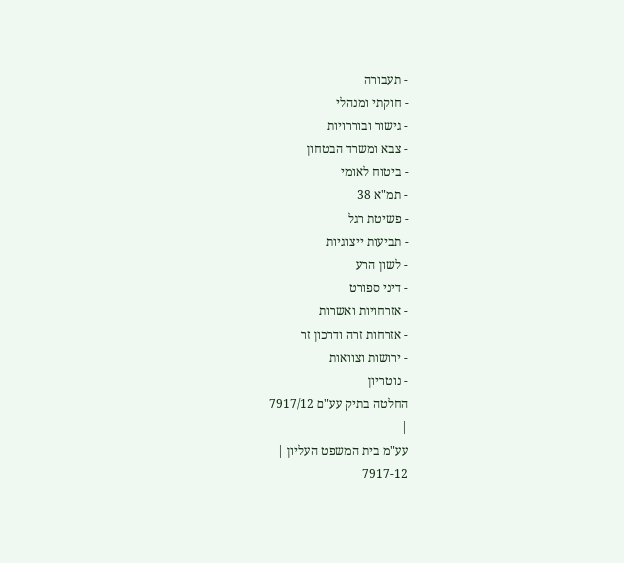- תעבורה
- חוקתי ומנהלי
- גישור ובוררויות
- צבא ומשרד הבטחון
- ביטוח לאומי
- תמ"א 38
- פשיטת רגל
- תביעות ייצוגיות
- לשון הרע
- דיני ספורט
- אזרחויות ואשרות
- אזרחות זרה ודרכון זר
- ירושות וצוואות
- נוטריון
החלטה בתיק עע"ם 7917/12
|
עע"מ בית המשפט העליון |
7917-12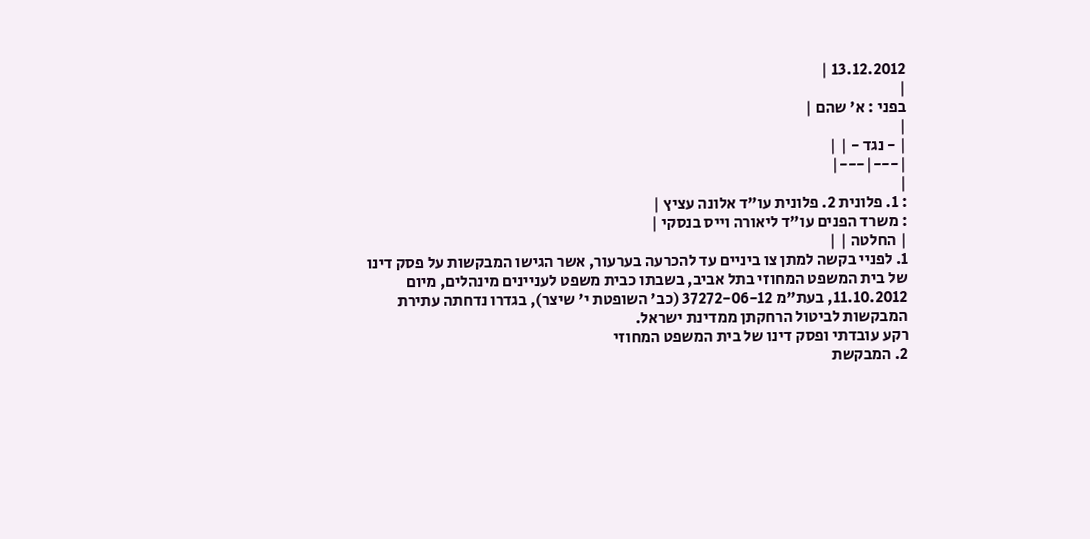13.12.2012 |
|
בפני : א' שהם |
|
| - נגד - | |
|---|---|
|
: 1. פלונית 2. פלונית עו"ד אלונה עציץ |
: משרד הפנים עו"ד ליאורה וייס בנסקי |
| החלטה | |
1. לפניי בקשה למתן צו ביניים עד להכרעה בערעור, אשר הגישו המבקשות על פסק דינו של בית המשפט המחוזי בתל אביב, בשבתו כבית משפט לעניינים מינהלים, מיום 11.10.2012, בעת"מ 37272-06-12 (כב' השופטת י' שיצר), בגדרו נדחתה עתירת המבקשות לביטול הרחקתן ממדינת ישראל.
רקע עובדתי ופסק דינו של בית המשפט המחוזי
2. המבקשת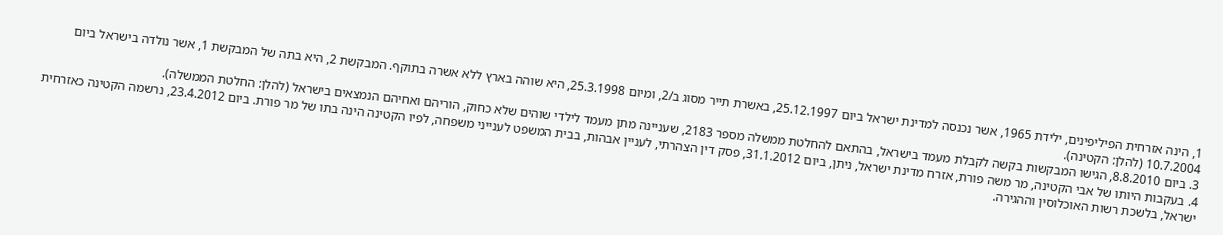1, הינה אזרחית הפיליפינים, ילידת 1965, אשר נכנסה למדינת ישראל ביום 25.12.1997, באשרת תייר מסוג ב/2, ומיום 25.3.1998, היא שוהה בארץ ללא אשרה בתוקף. המבקשת 2, היא בתה של המבקשת 1, אשר נולדה בישראל ביום 10.7.2004 (להלן: הקטינה).
3. ביום 8.8.2010, הגישו המבקשות בקשה לקבלת מעמד בישראל, בהתאם להחלטת ממשלה מספר 2183, שעניינה מתן מעמד לילדי שוהים שלא כחוק, הוריהם ואחיהם הנמצאים בישראל (להלן: החלטת הממשלה).
4. בעקבות היותו של אבי הקטינה, מר משה פורת, אזרח מדינת ישראל, ניתן, ביום 31.1.2012, פסק דין הצהרתי, לעניין אבהות, בבית המשפט לענייני משפחה, לפיו הקטינה הינה בתו של מר פורת. ביום 23.4.2012, נרשמה הקטינה כאזרחית ישראל, בלשכת רשות האוכלוסין וההגירה.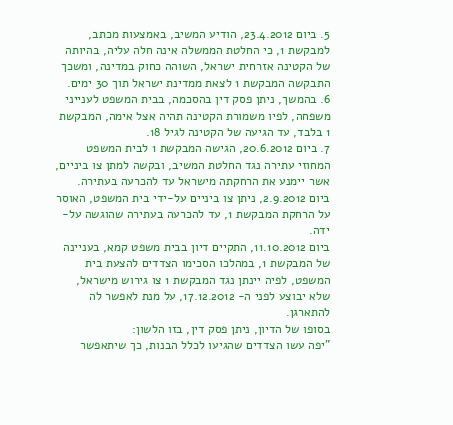5. ביום 23.4.2012, הודיע המשיב, באמצעות מכתב, למבקשת 1, כי החלטת הממשלה אינה חלה עליה, בהיותה של הקטינה אזרחית ישראל, השוהה כחוק במדינה, ומשכך התבקשה המבקשת 1 לצאת ממדינת ישראל תוך 30 ימים.
6. בהמשך, ניתן פסק דין בהסכמה, בבית המשפט לענייני משפחה, לפיו משמורת הקטינה תהיה אצל אימה, המבקשת 1 בלבד, עד הגיעה של הקטינה לגיל 18.
7. ביום 20.6.2012, הגישה המבקשת 1 לבית המשפט המחוזי עתירה נגד החלטת המשיב, ובקשה למתן צו ביניים, אשר יימנע את הרחקתה מישראל עד להכרעה בעתירה. ביום 2.9.2012, ניתן צו ביניים על-ידי בית המשפט, האוסר על הרחקת המבקשת 1, עד להכרעה בעתירה שהוגשה על-ידה.
ביום 11.10.2012, התקיים דיון בבית משפט קמא, בעניינה של המבקשת 1, במהלכו הסכימו הצדדים להצעת בית המשפט, לפיה יינתן נגד המבקשת 1 צו גירוש מישראל, שלא יבוצע לפני ה- 17.12.2012, על מנת לאפשר לה להתארגן.
בסופו של הדיון, ניתן פסק דין, בזו הלשון:
"יפה עשו הצדדים שהגיעו לכלל הבנות, כך שיתאפשר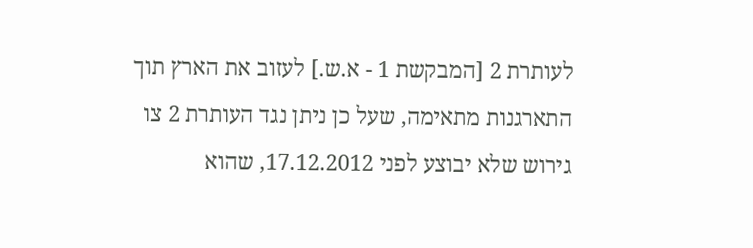לעותרת 2 [המבקשת 1 - א.ש.] לעזוב את הארץ תוך התארגנות מתאימה, שעל כן ניתן נגד העותרת 2 צו גירוש שלא יבוצע לפני 17.12.2012, שהוא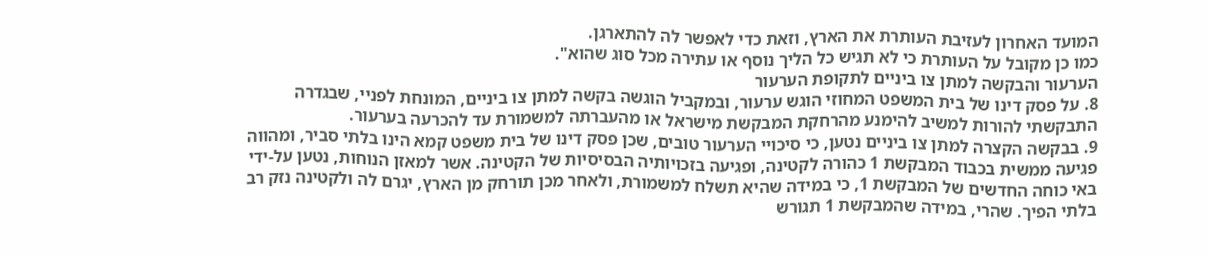המועד האחרון לעזיבת העותרת את הארץ, וזאת כדי לאפשר לה להתארגן.
כמו כן מקובל על העותרת כי לא תגיש כל הליך נוסף או עתירה מכל סוג שהוא".
הערעור והבקשה למתן צו ביניים לתקופת הערעור
8. על פסק דינו של בית המשפט המחוזי הוגש ערעור, ובמקביל הוגשה בקשה למתן צו ביניים, המונחת לפניי, שבגדרה התבקשתי להורות למשיב להימנע מהרחקת המבקשת מישראל או מהעברתה למשמורת עד להכרעה בערעור.
9. בבקשה הקצרה למתן צו ביניים נטען, כי סיכויי הערעור טובים, שכן פסק דינו של בית משפט קמא הינו בלתי סביר, ומהווה פגיעה ממשית בכבוד המבקשת 1 כהורה לקטינה, ופגיעה בזכויותיה הבסיסיות של הקטינה. אשר למאזן הנוחות, נטען על-ידי באי כוחה החדשים של המבקשת 1, כי במידה שהיא תשלח למשמורת, ולאחר מכן תורחק מן הארץ, יגרם לה ולקטינה נזק רב בלתי הפיך. שהרי, במידה שהמבקשת 1 תגורש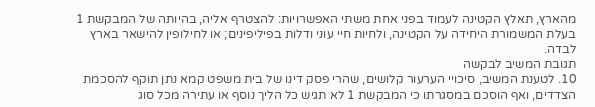מהארץ, תאלץ הקטינה לעמוד בפני אחת משתי האפשרויות: להצטרף אליה, בהיותה של המבקשת 1 בעלת המשמורת היחידה על הקטינה, ולחיות חיי עוני ודלות בפיליפינים; או לחילופין להישאר בארץ לבדה.
תגובת המשיב לבקשה
10. לטענת המשיב, סיכויי הערעור קלושים, שהרי פסק דינו של בית משפט קמא נתן תוקף להסכמת הצדדים, ואף הוסכם במסגרתו כי המבקשת 1 לא תגיש כל הליך נוסף או עתירה מכל סוג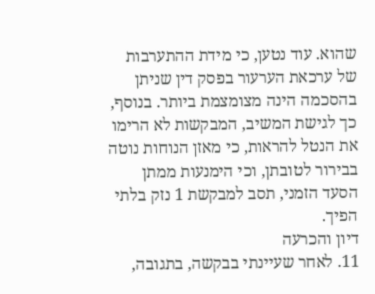שהוא. עוד נטען, כי מידת ההתערבות של ערכאת הערעור בפסק דין שניתן בהסכמה הינה מצומצמת ביותר. בנוסף, כך לגישת המשיב, המבקשות לא הרימו את הנטל להראות, כי מאזן הנוחות נוטה בבירור לטובתן, וכי הימנעות ממתן הסעד הזמני, תסב למבקשת 1 נזק בלתי הפיך.
דיון והכרעה
11. לאחר שעיינתי בבקשה, בתגובה,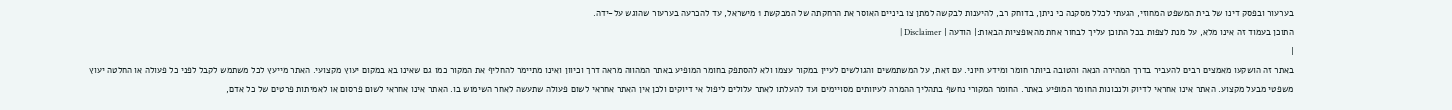בערעור ובפסק דינו של בית המשפט המחוזי, הגעתי לכלל מסקנה כי ניתן, בדוחק רב, להיענות לבקשה למתן צו ביניים האוסר את הרחקתה של המבקשת 1 מישראל, עד להכרעה בערעור שהוגש על-ידה.
התוכן בעמוד זה אינו מלא, על מנת לצפות בכל התוכן עליך לבחור אחת מהאופציות הבאות:| הודעה | Disclaimer |
|
באתר זה הושקעו מאמצים רבים להעביר בדרך המהירה הנאה והטובה ביותר חומר ומידע חיוני. עם זאת, על המשתמשים והגולשים לעיין במקור עצמו ולא להסתפק בחומר המופיע באתר המהווה מראה דרך וכיוון ואינו מתיימר להחליף את המקור כמו גם שאינו בא במקום יעוץ מקצועי. האתר מייעץ לכל משתמש לקבל לפני כל פעולה או החלטה יעוץ משפטי מבעל מקצוע. האתר אינו אחראי לדיוק ולנכונות החומר המופיע באתר. החומר המקורי נחשף בתהליך ההמרה לעיוותים מסויימים ועד להעלתו לאתר עלולים ליפול אי דיוקים ולכן אין האתר אחראי לשום פעולה שתעשה לאחר השימוש בו. האתר אינו אחראי לשום פרסום או לאמיתות פרטים של כל אדם,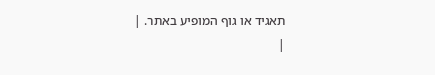תאגיד או גוף המופיע באתר. |
|